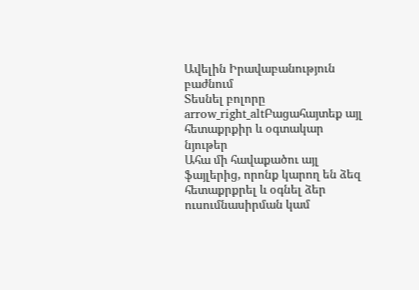Ավելին Իրավաբանություն բաժնում
Տեսնել բոլորը arrow_right_altԲացահայտեք այլ հետաքրքիր և օգտակար նյութեր
Ահա մի հավաքածու այլ ֆայլերից, որոնք կարող են ձեզ հետաքրքրել և օգնել ձեր ուսումնասիրման կամ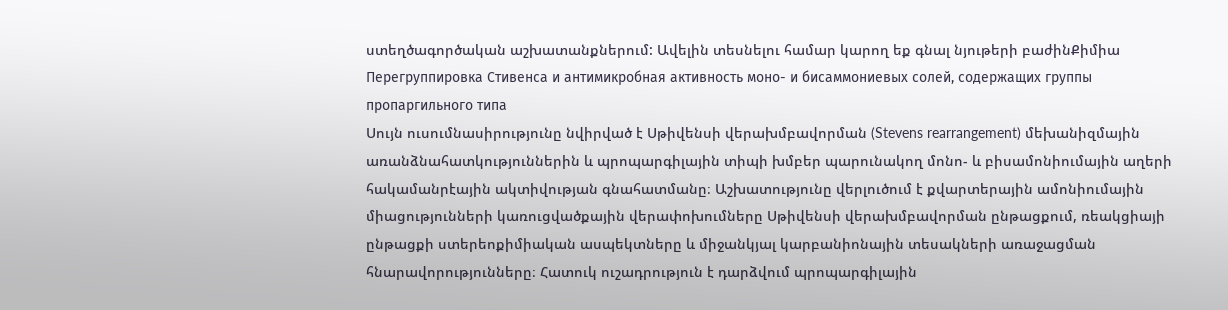ստեղծագործական աշխատանքներում: Ավելին տեսնելու համար կարող եք գնալ նյութերի բաժինՔիմիա
Перегруппировка Стивенса и антимикробная активность моно- и бисаммониевых солей, содержащих группы пропаргильного типа
Սույն ուսումնասիրությունը նվիրված է Սթիվենսի վերախմբավորման (Stevens rearrangement) մեխանիզմային առանձնահատկություններին և պրոպարգիլային տիպի խմբեր պարունակող մոնո- և բիսամոնիումային աղերի հակամանրէային ակտիվության գնահատմանը։ Աշխատությունը վերլուծում է քվարտերային ամոնիումային միացությունների կառուցվածքային վերափոխումները Սթիվենսի վերախմբավորման ընթացքում, ռեակցիայի ընթացքի ստերեոքիմիական ասպեկտները և միջանկյալ կարբանիոնային տեսակների առաջացման հնարավորությունները։ Հատուկ ուշադրություն է դարձվում պրոպարգիլային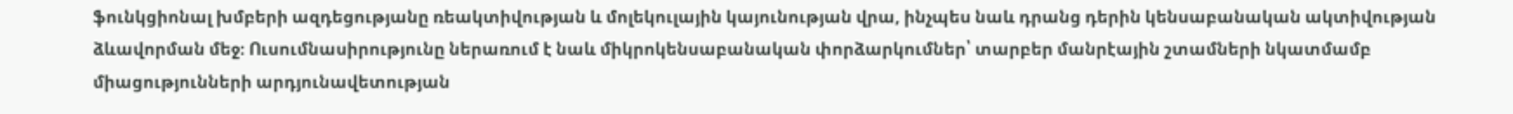ֆունկցիոնալ խմբերի ազդեցությանը ռեակտիվության և մոլեկուլային կայունության վրա, ինչպես նաև դրանց դերին կենսաբանական ակտիվության ձևավորման մեջ։ Ուսումնասիրությունը ներառում է նաև միկրոկենսաբանական փորձարկումներ՝ տարբեր մանրէային շտամների նկատմամբ միացությունների արդյունավետության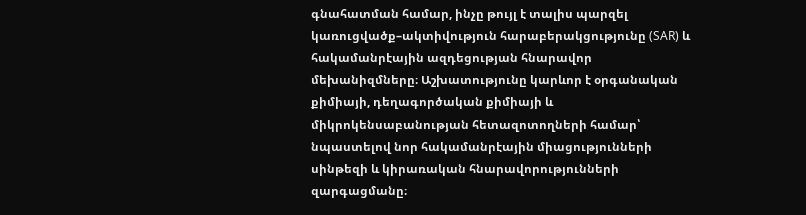գնահատման համար, ինչը թույլ է տալիս պարզել կառուցվածք–ակտիվություն հարաբերակցությունը (SAR) և հակամանրէային ազդեցության հնարավոր մեխանիզմները։ Աշխատությունը կարևոր է օրգանական քիմիայի, դեղագործական քիմիայի և միկրոկենսաբանության հետազոտողների համար՝ նպաստելով նոր հակամանրէային միացությունների սինթեզի և կիրառական հնարավորությունների զարգացմանը։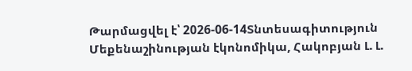Թարմացվել է՝ 2026-06-14Տնտեսագիտություն
Մեքենաշինության էկոնոմիկա, Հակոբյան Լ. Լ.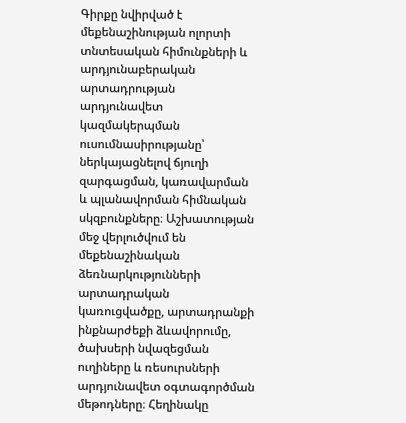Գիրքը նվիրված է մեքենաշինության ոլորտի տնտեսական հիմունքների և արդյունաբերական արտադրության արդյունավետ կազմակերպման ուսումնասիրությանը՝ ներկայացնելով ճյուղի զարգացման, կառավարման և պլանավորման հիմնական սկզբունքները։ Աշխատության մեջ վերլուծվում են մեքենաշինական ձեռնարկությունների արտադրական կառուցվածքը, արտադրանքի ինքնարժեքի ձևավորումը, ծախսերի նվազեցման ուղիները և ռեսուրսների արդյունավետ օգտագործման մեթոդները։ Հեղինակը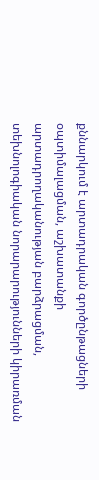քննարկում է արտադրական գործընթացների օպտիմալացման, աշխատանքի արտադրողականության բարձրացման, տեխնոլոգիական նորարարությունների կիրառման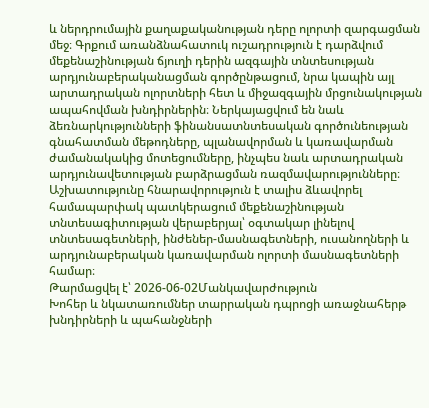և ներդրումային քաղաքականության դերը ոլորտի զարգացման մեջ։ Գրքում առանձնահատուկ ուշադրություն է դարձվում մեքենաշինության ճյուղի դերին ազգային տնտեսության արդյունաբերականացման գործընթացում, նրա կապին այլ արտադրական ոլորտների հետ և միջազգային մրցունակության ապահովման խնդիրներին։ Ներկայացվում են նաև ձեռնարկությունների ֆինանսատնտեսական գործունեության գնահատման մեթոդները, պլանավորման և կառավարման ժամանակակից մոտեցումները, ինչպես նաև արտադրական արդյունավետության բարձրացման ռազմավարությունները։ Աշխատությունը հնարավորություն է տալիս ձևավորել համապարփակ պատկերացում մեքենաշինության տնտեսագիտության վերաբերյալ՝ օգտակար լինելով տնտեսագետների, ինժեներ-մասնագետների, ուսանողների և արդյունաբերական կառավարման ոլորտի մասնագետների համար։
Թարմացվել է՝ 2026-06-02Մանկավարժություն
Խոհեր և նկատառումներ տարրական դպրոցի առաջնահերթ խնդիրների և պահանջների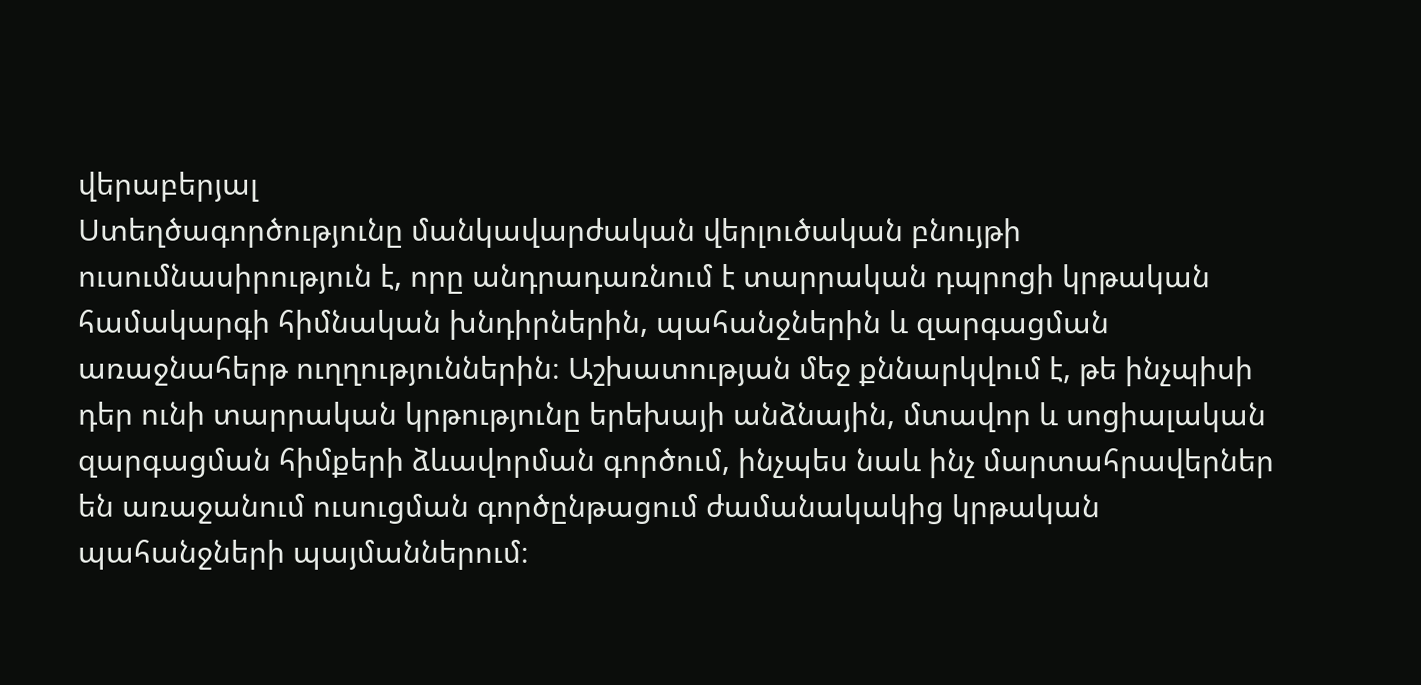վերաբերյալ
Ստեղծագործությունը մանկավարժական վերլուծական բնույթի ուսումնասիրություն է, որը անդրադառնում է տարրական դպրոցի կրթական համակարգի հիմնական խնդիրներին, պահանջներին և զարգացման առաջնահերթ ուղղություններին։ Աշխատության մեջ քննարկվում է, թե ինչպիսի դեր ունի տարրական կրթությունը երեխայի անձնային, մտավոր և սոցիալական զարգացման հիմքերի ձևավորման գործում, ինչպես նաև ինչ մարտահրավերներ են առաջանում ուսուցման գործընթացում ժամանակակից կրթական պահանջների պայմաններում։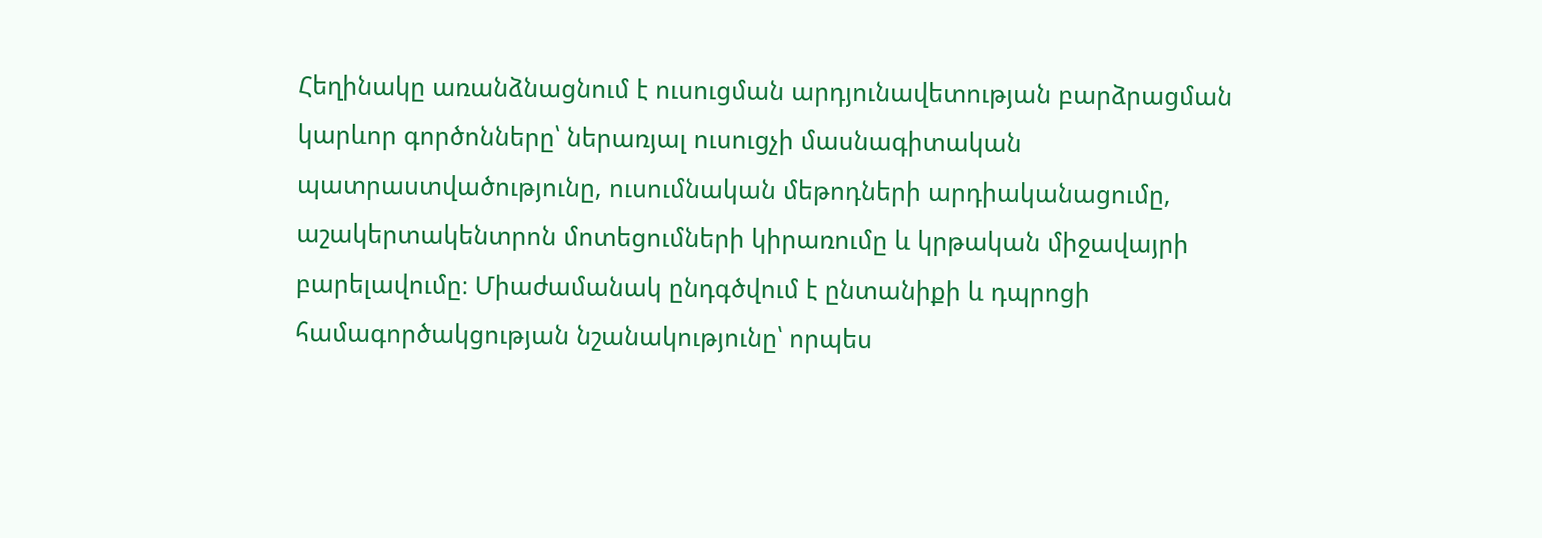Հեղինակը առանձնացնում է ուսուցման արդյունավետության բարձրացման կարևոր գործոնները՝ ներառյալ ուսուցչի մասնագիտական պատրաստվածությունը, ուսումնական մեթոդների արդիականացումը, աշակերտակենտրոն մոտեցումների կիրառումը և կրթական միջավայրի բարելավումը։ Միաժամանակ ընդգծվում է ընտանիքի և դպրոցի համագործակցության նշանակությունը՝ որպես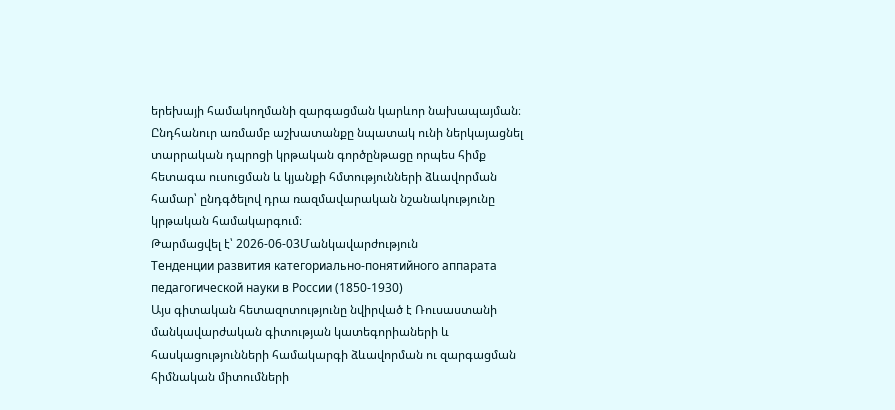երեխայի համակողմանի զարգացման կարևոր նախապայման։ Ընդհանուր առմամբ աշխատանքը նպատակ ունի ներկայացնել տարրական դպրոցի կրթական գործընթացը որպես հիմք հետագա ուսուցման և կյանքի հմտությունների ձևավորման համար՝ ընդգծելով դրա ռազմավարական նշանակությունը կրթական համակարգում։
Թարմացվել է՝ 2026-06-03Մանկավարժություն
Тенденции развития категориально-понятийного аппарата педагогической науки в России (1850-1930)
Այս գիտական հետազոտությունը նվիրված է Ռուսաստանի մանկավարժական գիտության կատեգորիաների և հասկացությունների համակարգի ձևավորման ու զարգացման հիմնական միտումների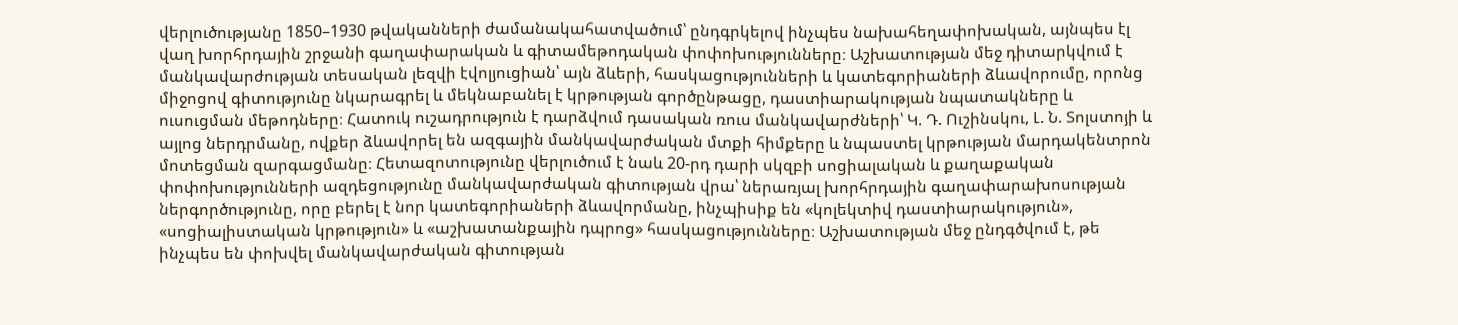վերլուծությանը 1850–1930 թվականների ժամանակահատվածում՝ ընդգրկելով ինչպես նախահեղափոխական, այնպես էլ վաղ խորհրդային շրջանի գաղափարական և գիտամեթոդական փոփոխությունները։ Աշխատության մեջ դիտարկվում է մանկավարժության տեսական լեզվի էվոլյուցիան՝ այն ձևերի, հասկացությունների և կատեգորիաների ձևավորումը, որոնց միջոցով գիտությունը նկարագրել և մեկնաբանել է կրթության գործընթացը, դաստիարակության նպատակները և ուսուցման մեթոդները։ Հատուկ ուշադրություն է դարձվում դասական ռուս մանկավարժների՝ Կ. Դ. Ուշինսկու, Լ. Ն. Տոլստոյի և այլոց ներդրմանը, ովքեր ձևավորել են ազգային մանկավարժական մտքի հիմքերը և նպաստել կրթության մարդակենտրոն մոտեցման զարգացմանը։ Հետազոտությունը վերլուծում է նաև 20-րդ դարի սկզբի սոցիալական և քաղաքական փոփոխությունների ազդեցությունը մանկավարժական գիտության վրա՝ ներառյալ խորհրդային գաղափարախոսության ներգործությունը, որը բերել է նոր կատեգորիաների ձևավորմանը, ինչպիսիք են «կոլեկտիվ դաստիարակություն», «սոցիալիստական կրթություն» և «աշխատանքային դպրոց» հասկացությունները։ Աշխատության մեջ ընդգծվում է, թե ինչպես են փոխվել մանկավարժական գիտության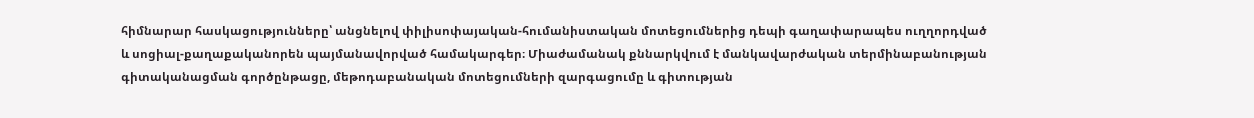հիմնարար հասկացությունները՝ անցնելով փիլիսոփայական-հումանիստական մոտեցումներից դեպի գաղափարապես ուղղորդված և սոցիալ-քաղաքականորեն պայմանավորված համակարգեր։ Միաժամանակ քննարկվում է մանկավարժական տերմինաբանության գիտականացման գործընթացը, մեթոդաբանական մոտեցումների զարգացումը և գիտության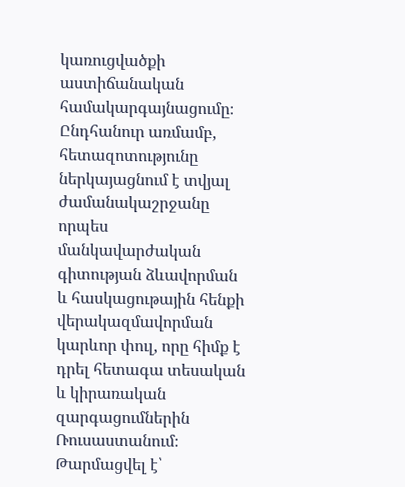կառուցվածքի աստիճանական համակարգայնացումը։ Ընդհանուր առմամբ, հետազոտությունը ներկայացնում է տվյալ ժամանակաշրջանը որպես մանկավարժական գիտության ձևավորման և հասկացութային հենքի վերակազմավորման կարևոր փուլ, որը հիմք է դրել հետագա տեսական և կիրառական զարգացումներին Ռուսաստանում։
Թարմացվել է՝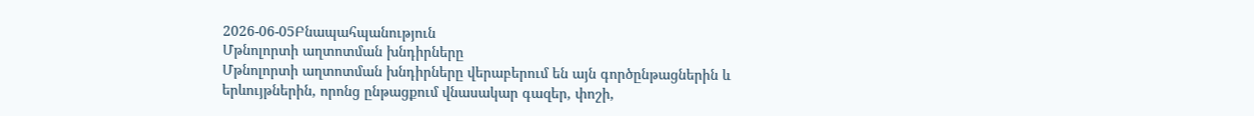2026-06-05Բնապահպանություն
Մթնոլորտի աղտոտման խնդիրները
Մթնոլորտի աղտոտման խնդիրները վերաբերում են այն գործընթացներին և երևույթներին, որոնց ընթացքում վնասակար գազեր, փոշի,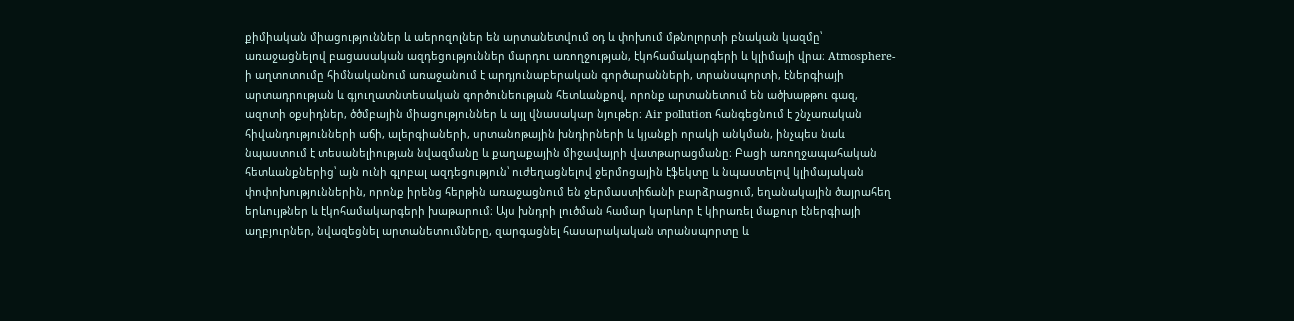քիմիական միացություններ և աերոզոլներ են արտանետվում օդ և փոխում մթնոլորտի բնական կազմը՝ առաջացնելով բացասական ազդեցություններ մարդու առողջության, էկոհամակարգերի և կլիմայի վրա։ Atmosphere-ի աղտոտումը հիմնականում առաջանում է արդյունաբերական գործարանների, տրանսպորտի, էներգիայի արտադրության և գյուղատնտեսական գործունեության հետևանքով, որոնք արտանետում են ածխաթթու գազ, ազոտի օքսիդներ, ծծմբային միացություններ և այլ վնասակար նյութեր։ Air pollution հանգեցնում է շնչառական հիվանդությունների աճի, ալերգիաների, սրտանոթային խնդիրների և կյանքի որակի անկման, ինչպես նաև նպաստում է տեսանելիության նվազմանը և քաղաքային միջավայրի վատթարացմանը։ Բացի առողջապահական հետևանքներից՝ այն ունի գլոբալ ազդեցություն՝ ուժեղացնելով ջերմոցային էֆեկտը և նպաստելով կլիմայական փոփոխություններին, որոնք իրենց հերթին առաջացնում են ջերմաստիճանի բարձրացում, եղանակային ծայրահեղ երևույթներ և էկոհամակարգերի խաթարում։ Այս խնդրի լուծման համար կարևոր է կիրառել մաքուր էներգիայի աղբյուրներ, նվազեցնել արտանետումները, զարգացնել հասարակական տրանսպորտը և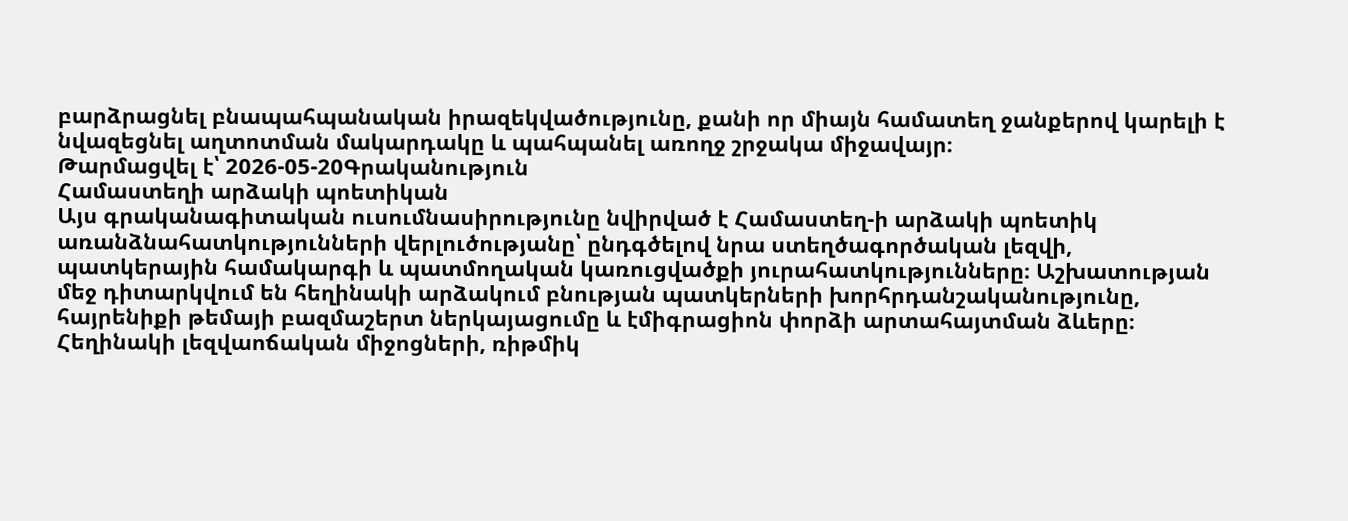բարձրացնել բնապահպանական իրազեկվածությունը, քանի որ միայն համատեղ ջանքերով կարելի է նվազեցնել աղտոտման մակարդակը և պահպանել առողջ շրջակա միջավայր։
Թարմացվել է՝ 2026-05-20Գրականություն
Համաստեղի արձակի պոետիկան
Այս գրականագիտական ուսումնասիրությունը նվիրված է Համաստեղ-ի արձակի պոետիկ առանձնահատկությունների վերլուծությանը՝ ընդգծելով նրա ստեղծագործական լեզվի, պատկերային համակարգի և պատմողական կառուցվածքի յուրահատկությունները։ Աշխատության մեջ դիտարկվում են հեղինակի արձակում բնության պատկերների խորհրդանշականությունը, հայրենիքի թեմայի բազմաշերտ ներկայացումը և էմիգրացիոն փորձի արտահայտման ձևերը։ Հեղինակի լեզվաոճական միջոցների, ռիթմիկ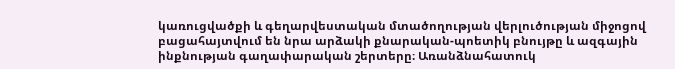կառուցվածքի և գեղարվեստական մտածողության վերլուծության միջոցով բացահայտվում են նրա արձակի քնարական-պոետիկ բնույթը և ազգային ինքնության գաղափարական շերտերը։ Առանձնահատուկ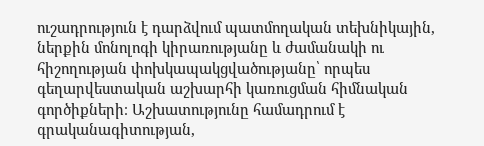ուշադրություն է դարձվում պատմողական տեխնիկային, ներքին մոնոլոգի կիրառությանը և ժամանակի ու հիշողության փոխկապակցվածությանը՝ որպես գեղարվեստական աշխարհի կառուցման հիմնական գործիքների։ Աշխատությունը համադրում է գրականագիտության,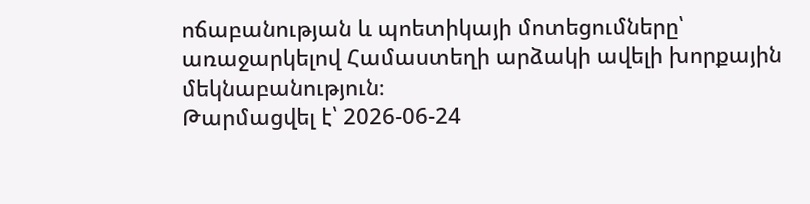ոճաբանության և պոետիկայի մոտեցումները՝ առաջարկելով Համաստեղի արձակի ավելի խորքային մեկնաբանություն։
Թարմացվել է՝ 2026-06-24